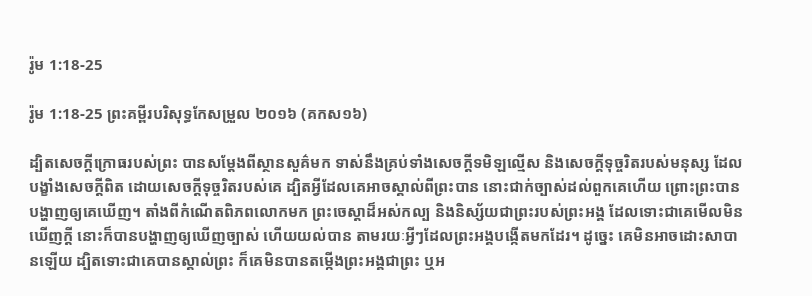រ៉ូម 1:18-25

រ៉ូម 1:18-25 ព្រះគម្ពីរបរិសុទ្ធកែសម្រួល ២០១៦ (គកស១៦)

ដ្បិតសេចក្តី‌ក្រោធរបស់ព្រះ បានសម្ដែងពីស្ថាន‌សួគ៌មក ទាស់នឹងគ្រប់ទាំងសេចក្តីទមិឡល្មើស និងសេចក្តីទុច្ចរិតរបស់មនុស្ស ដែលបង្ខាំងសេចក្តីពិត ដោយសេចក្តីទុច្ចរិតរបស់គេ ដ្បិតអ្វីដែលគេអាចស្គាល់ពីព្រះបាន នោះជាក់ច្បាស់ដល់ពួកគេហើយ ព្រោះព្រះបានបង្ហាញឲ្យគេឃើញ។ តាំងពីកំណើតពិភព‌លោកមក ព្រះ‌ចេស្តាដ៏អស់កល្ប និងនិស្ស័យជាព្រះរបស់ព្រះ‌អង្គ ដែលទោះជាគេមើលមិនឃើញក្ដី នោះក៏បានបង្ហាញឲ្យឃើញច្បាស់ ហើយយល់បាន តាមរយៈអ្វីៗដែលព្រះ‌អង្គបង្កើតមកដែរ។ ដូច្នេះ គេមិនអាចដោះ‌សាបានឡើយ ដ្បិតទោះជាគេបានស្គាល់ព្រះ ក៏គេមិនបានតម្កើងព្រះ‌អង្គជាព្រះ ឬអ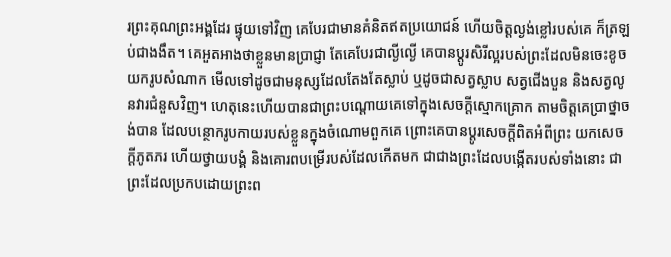រព្រះគុណព្រះ‌អង្គដែរ ផ្ទុយទៅវិញ គេបែរជាមានគំនិតឥតប្រយោជន៍ ហើយចិត្តល្ងង់ខ្លៅរបស់គេ ក៏ត្រឡប់ជាងងឹត។ គេអួតអាងថាខ្លួនមានប្រាជ្ញា តែគេបែរជាល្ងី‌ល្ងើ គេបានប្តូរសិរី‌ល្អរបស់ព្រះដែលមិនចេះខូច យករូបសំណាក មើលទៅដូចជាមនុស្សដែលតែងតែស្លាប់ ឬដូចជាសត្វស្លាប សត្វជើងបួន និងសត្វលូនវារជំនួសវិញ។ ហេតុនេះហើយបានជាព្រះបណ្ដោយគេទៅក្នុងសេចក្តីស្មោក‌គ្រោក តាមចិត្តគេប្រាថ្នាចង់បាន ដែលបន្ថោករូប‌កាយរបស់ខ្លួនក្នុងចំណោមពួកគេ ព្រោះគេបានប្ដូរសេចក្តីពិតអំពីព្រះ យកសេចក្តីភូត‌ភរ ហើយថ្វាយបង្គំ និងគោរពបម្រើរបស់ដែលកើតមក ជាជាងព្រះដែលបង្កើតរបស់ទាំងនោះ ជាព្រះដែលប្រកបដោយព្រះ‌ព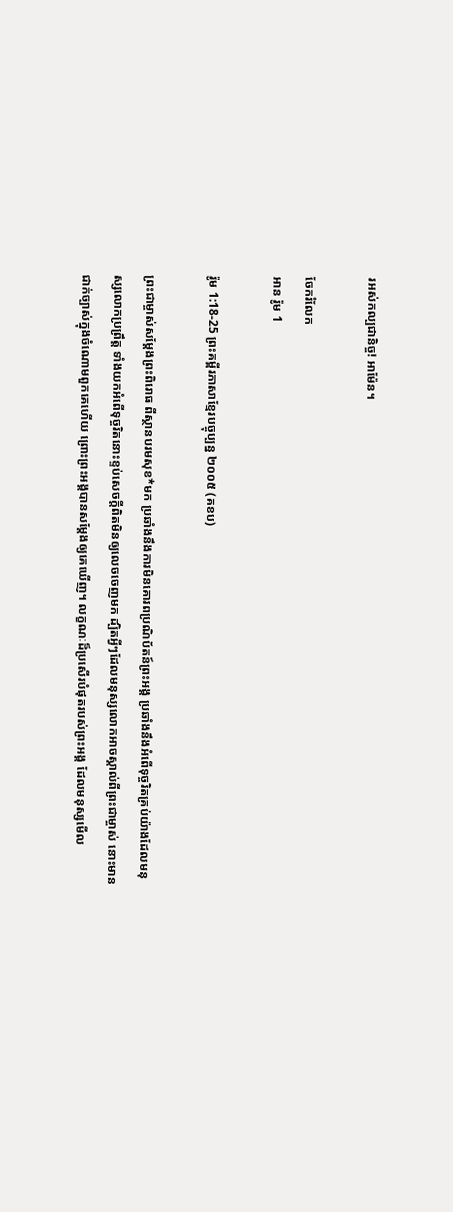រអស់កល្ប‌ជានិច្ច! អាម៉ែន។

ចែករំលែក
អាន រ៉ូម 1

រ៉ូម 1:18-25 ព្រះគម្ពីរភាសាខ្មែរបច្ចុប្បន្ន ២០០៥ (គខប)

ព្រះ‌ជា‌ម្ចាស់សម្តែងព្រះ‌ពិរោធ ពីស្ថានបរម‌សុខ*មក ប្រឆាំងនឹងការមិនគោរពប្រណិ‌ប័តន៍ព្រះអង្គ ប្រឆាំងនឹងអំពើទុច្ចរិតគ្រប់យ៉ាងដែលមនុស្សលោកប្រព្រឹត្ត ទាំងយកអំពើទុច្ចរិតនោះខ្ទប់សេចក្ដីពិតមិនឲ្យលេចចេញមក ដ្បិតអ្វីៗដែលមនុស្សលោកអាចស្គាល់ពីព្រះ‌ជា‌ម្ចាស់ នោះមានជាក់ច្បាស់ក្នុងចំណោមពួកគេហើយ ព្រោះព្រះអង្គបានសម្តែងឲ្យគេឃើញ។ លក្ខណៈដ៏ប្រសើរបំផុតរបស់ព្រះអង្គ ដែលមនុស្សមើល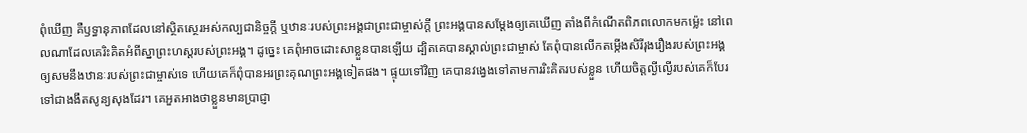ពុំឃើញ គឺឫទ្ធា‌នុភាពដែលនៅស្ថិត‌ស្ថេរអស់‌កល្បជានិច្ចក្តី ឬឋានៈរបស់ព្រះអង្គជាព្រះ‌ជា‌ម្ចាស់ក្តី ព្រះអង្គបានសម្តែងឲ្យគេឃើញ តាំងពីកំណើតពិភពលោកមកម៉្លេះ នៅពេលណាដែលគេរិះគិតអំពីស្នាព្រះ‌ហស្ដរបស់ព្រះអង្គ។ ដូច្នេះ គេពុំអាចដោះ‌សាខ្លួនបានឡើយ ដ្បិតគេបានស្គាល់ព្រះ‌ជា‌ម្ចាស់ តែពុំបានលើកតម្កើងសិរី‌រុងរឿងរបស់ព្រះអង្គ ឲ្យសមនឹងឋានៈរបស់ព្រះ‌ជា‌ម្ចាស់ទេ ហើយគេក៏ពុំបានអរព្រះ‌គុណព្រះអង្គទៀតផង។ ផ្ទុយទៅវិញ គេបានវង្វេងទៅតាមការរិះគិតរបស់ខ្លួន ហើយចិត្តល្ងី‌ល្ងើរបស់គេក៏បែរទៅជាងងឹតសូន្យ‌សុងដែរ។ គេអួត‌អាងថាខ្លួនមានប្រាជ្ញា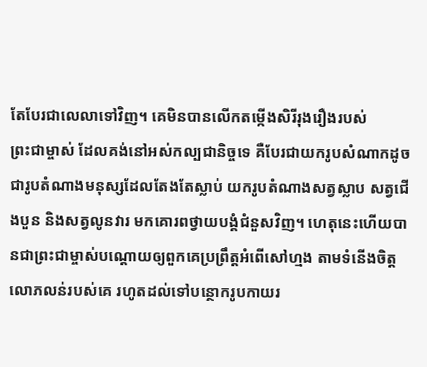តែបែរជាលេលាទៅវិញ។ គេមិនបានលើកតម្កើងសិរី‌រុងរឿងរបស់ព្រះ‌ជា‌ម្ចាស់ ដែលគង់នៅអស់‌កល្បជានិច្ចទេ គឺបែរជាយករូបសំណាកដូចជារូបតំណាងមនុស្សដែលតែងតែស្លាប់ យករូបតំណាងសត្វស្លាប សត្វជើងបួន និងសត្វលូនវារ មកគោរពថ្វាយ‌បង្គំជំនួសវិញ។ ហេតុនេះហើយបានជាព្រះ‌ជា‌ម្ចាស់បណ្ដោយឲ្យពួកគេប្រព្រឹត្តអំពើសៅ‌ហ្មង តាមទំនើងចិត្តលោភ‌លន់របស់គេ រហូតដល់ទៅបន្ថោករូបកាយរ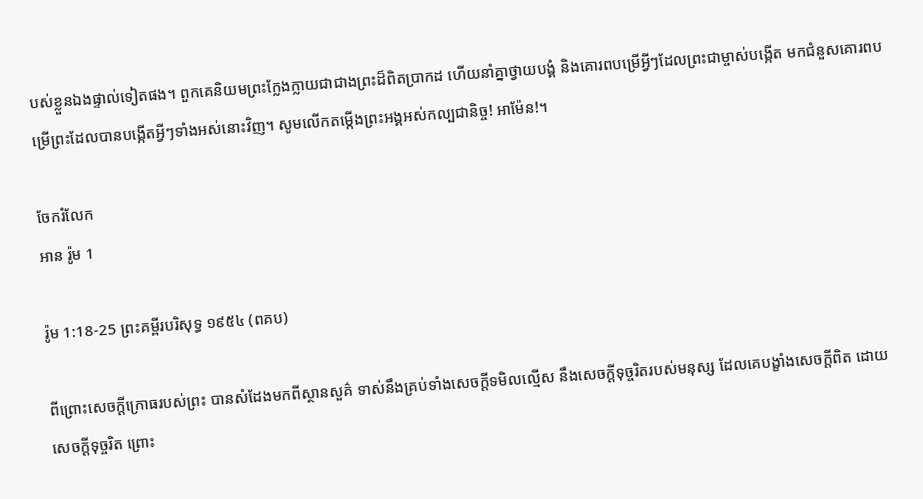បស់ខ្លួនឯងផ្ទាល់ទៀតផង។ ពួកគេនិយមព្រះ‌ក្លែង‌ក្លាយជាជាងព្រះដ៏ពិតប្រាកដ ហើយនាំគ្នាថ្វាយ‌បង្គំ និងគោរពបម្រើអ្វីៗដែលព្រះ‌ជា‌ម្ចាស់បង្កើត មកជំនួសគោរពបម្រើព្រះដែលបានបង្កើតអ្វីៗទាំងអស់នោះវិញ។ សូមលើកតម្កើងព្រះអង្គអស់‌កល្បជានិច្ច! អាម៉ែន!។

ចែករំលែក
អាន រ៉ូម 1

រ៉ូម 1:18-25 ព្រះគម្ពីរបរិសុទ្ធ ១៩៥៤ (ពគប)

ពីព្រោះសេចក្ដីក្រោធរបស់ព្រះ បានសំដែងមកពីស្ថាន‌សួគ៌ ទាស់នឹងគ្រប់ទាំងសេចក្ដីទមិលល្មើស នឹងសេចក្ដីទុច្ចរិតរបស់មនុស្ស ដែលគេបង្ខាំងសេចក្ដីពិត ដោយសេចក្ដីទុច្ចរិត ព្រោះ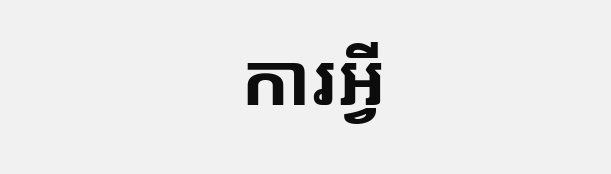ការអ្វី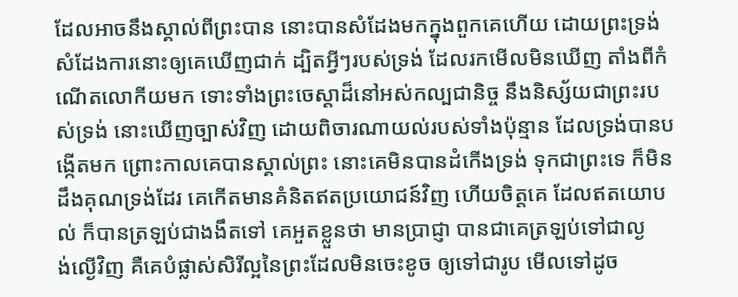ដែលអាចនឹងស្គាល់ពីព្រះបាន នោះបានសំដែងមកក្នុងពួកគេហើយ ដោយព្រះ‌ទ្រង់សំដែងការនោះឲ្យគេឃើញជាក់ ដ្បិតអ្វីៗរបស់ទ្រង់ ដែលរកមើលមិនឃើញ តាំងពីកំណើតលោកីយមក ទោះទាំងព្រះ‌ចេស្តាដ៏នៅអស់‌កល្បជានិច្ច នឹងនិស្ស័យជាព្រះរបស់ទ្រង់ នោះឃើញច្បាស់វិញ ដោយពិចារណាយល់របស់ទាំងប៉ុន្មាន ដែលទ្រង់បានបង្កើតមក ព្រោះកាលគេបានស្គាល់ព្រះ នោះគេមិនបានដំកើងទ្រង់ ទុកជាព្រះទេ ក៏មិនដឹងគុណទ្រង់ដែរ គេកើតមានគំនិតឥតប្រយោជន៍វិញ ហើយចិត្តគេ ដែលឥតយោបល់ ក៏បានត្រឡប់ជាងងឹតទៅ គេអួតខ្លួនថា មានប្រាជ្ញា បានជាគេត្រឡប់ទៅជាល្ងង់‌ល្ងើវិញ គឺគេបំផ្លាស់សិរី‌ល្អនៃព្រះដែលមិនចេះខូច ឲ្យទៅជារូប មើលទៅដូច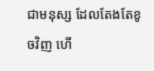ជាមនុស្ស ដែលតែង‌តែខូចវិញ ហើ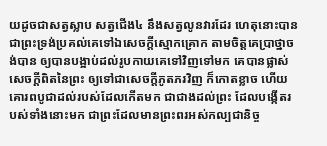យដូចជាសត្វស្លាប សត្វជើង៤ នឹងសត្វលូនវារដែរ ហេតុនោះបានជាព្រះ‌ទ្រង់ប្រគល់គេទៅឯសេចក្ដីស្មោក‌គ្រោក តាមចិត្តគេប្រាថ្នាចង់បាន ឲ្យបានបង្អាប់ដល់រូប‌កាយគេទៅវិញទៅមក គេបានផ្លាស់សេចក្ដីពិតនៃព្រះ ឲ្យទៅជាសេចក្ដីភូត‌ភរវិញ ក៏កោត‌ខ្លាច ហើយគោរពបូជាដល់របស់ដែលកើតមក ជាជាងដល់ព្រះ ដែលបង្កើតរបស់ទាំងនោះមក ជាព្រះដែលមានព្រះ‌ពរអស់‌កល្បជានិច្ច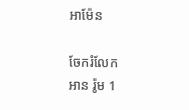អាម៉ែន

ចែករំលែក
អាន រ៉ូម 1